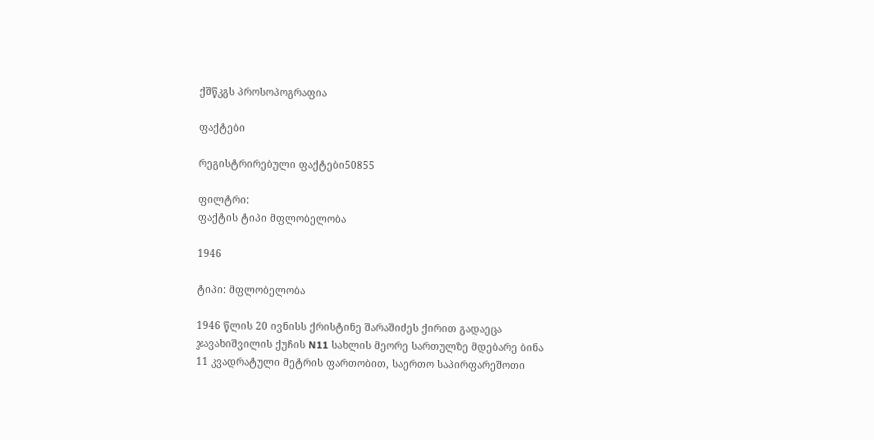ქშწკგს პროსოპოგრაფია

ფაქტები

რეგისტრირებული ფაქტები50855

ფილტრი:
ფაქტის ტიპი მფლობელობა

1946

ტიპი: მფლობელობა

1946 წლის 20 ივნისს ქრისტინე შარაშიძეს ქირით გადაეცა ჯავახიშვილის ქუჩის N11 სახლის მეორე სართულზე მდებარე ბინა 11 კვადრატული მეტრის ფართობით, საერთო საპირფარეშოთი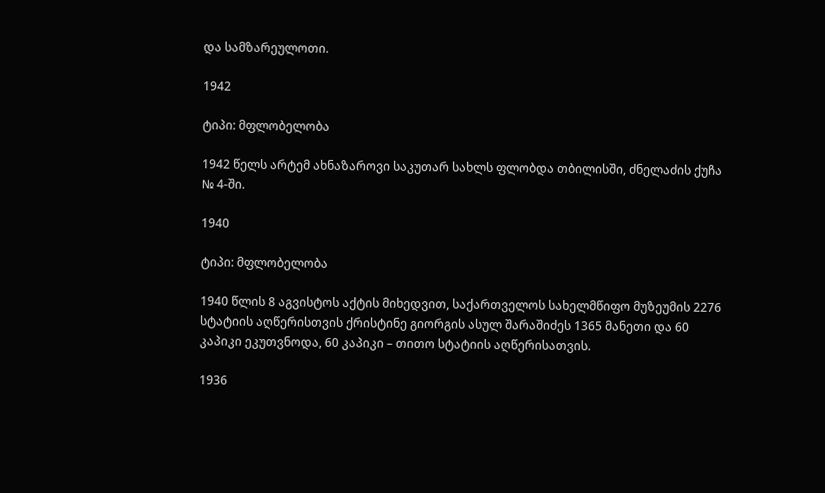და სამზარეულოთი.

1942

ტიპი: მფლობელობა

1942 წელს არტემ ახნაზაროვი საკუთარ სახლს ფლობდა თბილისში, ძნელაძის ქუჩა № 4-ში.

1940

ტიპი: მფლობელობა

1940 წლის 8 აგვისტოს აქტის მიხედვით, საქართველოს სახელმწიფო მუზეუმის 2276 სტატიის აღწერისთვის ქრისტინე გიორგის ასულ შარაშიძეს 1365 მანეთი და 60 კაპიკი ეკუთვნოდა, 60 კაპიკი – თითო სტატიის აღწერისათვის.

1936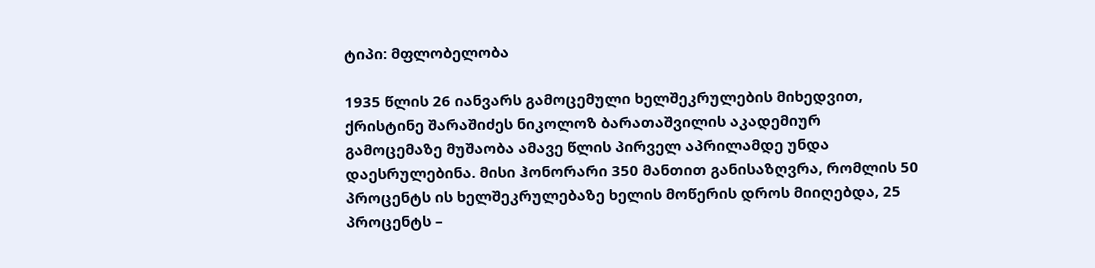ტიპი: მფლობელობა

1935 წლის 26 იანვარს გამოცემული ხელშეკრულების მიხედვით, ქრისტინე შარაშიძეს ნიკოლოზ ბარათაშვილის აკადემიურ გამოცემაზე მუშაობა ამავე წლის პირველ აპრილამდე უნდა დაესრულებინა. მისი ჰონორარი 350 მანთით განისაზღვრა, რომლის 50 პროცენტს ის ხელშეკრულებაზე ხელის მოწერის დროს მიიღებდა, 25 პროცენტს –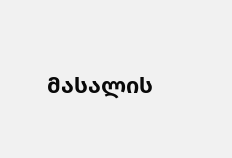მასალის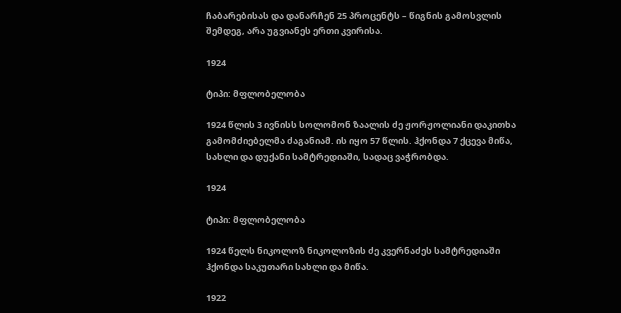ჩაბარებისას და დანარჩენ 25 პროცენტს – წიგნის გამოსვლის შემდეგ, არა უგვიანეს ერთი კვირისა.

1924

ტიპი: მფლობელობა

1924 წლის 3 ივნისს სოლომონ ზაალის ძე ჟორჟოლიანი დაკითხა გამომძიებელმა ძაგანიამ. ის იყო 57 წლის. ჰქონდა 7 ქცევა მიწა, სახლი და დუქანი სამტრედიაში, სადაც ვაჭრობდა.

1924

ტიპი: მფლობელობა

1924 წელს ნიკოლოზ ნიკოლოზის ძე კვერნაძეს სამტრედიაში ჰქონდა საკუთარი სახლი და მიწა.

1922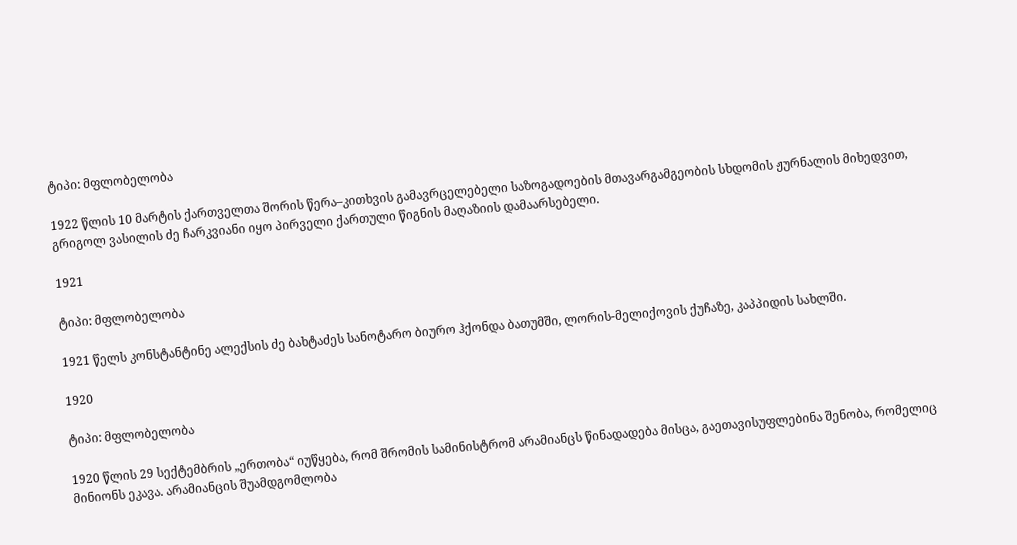ტიპი: მფლობელობა

1922 წლის 10 მარტის ქართველთა შორის წერა–კითხვის გამავრცელებელი საზოგადოების მთავარგამგეობის სხდომის ჟურნალის მიხედვით, გრიგოლ ვასილის ძე ჩარკვიანი იყო პირველი ქართული წიგნის მაღაზიის დამაარსებელი.

1921

ტიპი: მფლობელობა

1921 წელს კონსტანტინე ალექსის ძე ბახტაძეს სანოტარო ბიურო ჰქონდა ბათუმში, ლორის-მელიქოვის ქუჩაზე, კაპპიდის სახლში.

1920

ტიპი: მფლობელობა

1920 წლის 29 სექტემბრის „ერთობა“ იუწყება, რომ შრომის სამინისტრომ არამიანცს წინადადება მისცა, გაეთავისუფლებინა შენობა, რომელიც მინიონს ეკავა. არამიანცის შუამდგომლობა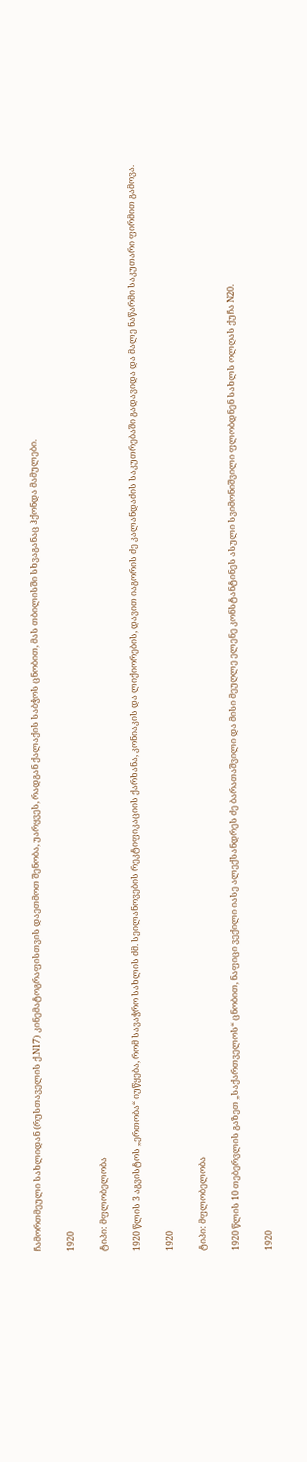ჩამორთმეული სახლიდან (რუსთაველის ქ.N17) კინემატოგრაფისთვის დაეთმოთ შენობა, უარყვეს, რადგან ქალაქის საბჭოს ცნობით, მას თბილისში სხვაგანაც ჰქონდა მამულები.

1920

ტიპი: მფლობელობა

1920 წლის 3 აგვისტოს „ერთობა“ იუწყება, რომ სავაჭრო სახლის ძმ. სეილანოვების რეკტიფიკაციის ქარხანა, კონიაკის და ლიქიორების, დავით იაგორის ძე კალანდაძის საკუთრებაში გადავიდა და მალე ნაწარმი საკუთარი ფირმით გამოვა.

1920

ტიპი: მფლობელობა

1920 წლის 10 თებერვლის გაზეთ „საქართველოს“ ცნობით, ნაფიცი ვექილი იასე ალექსანდრეს ძე ბარათაშვილი და მისი მეუღლე ელენე კონსტანტინეს ასული სვიმონიშვილი ფლობდნენ სახლს ოლღას ქუჩა N20.

1920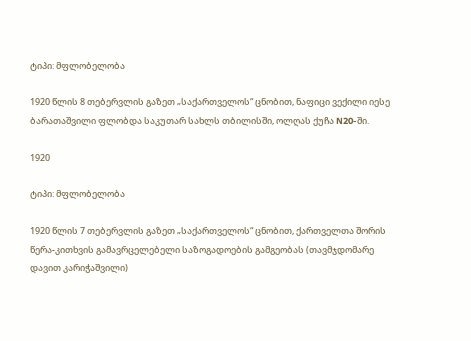ტიპი: მფლობელობა

1920 წლის 8 თებერვლის გაზეთ „საქართველოს“ ცნობით, ნაფიცი ვექილი იესე ბარათაშვილი ფლობდა საკუთარ სახლს თბილისში, ოლღას ქუჩა N20-ში.

1920

ტიპი: მფლობელობა

1920 წლის 7 თებერვლის გაზეთ „საქართველოს“ ცნობით, ქართველთა შორის წერა-კითხვის გამავრცელებელი საზოგადოების გამგეობას (თავმჯდომარე დავით კარიჭაშვილი)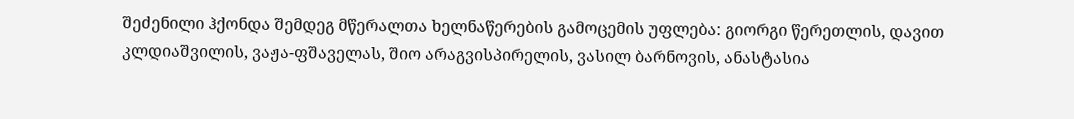შეძენილი ჰქონდა შემდეგ მწერალთა ხელნაწერების გამოცემის უფლება: გიორგი წერეთლის, დავით კლდიაშვილის, ვაჟა-ფშაველას, შიო არაგვისპირელის, ვასილ ბარნოვის, ანასტასია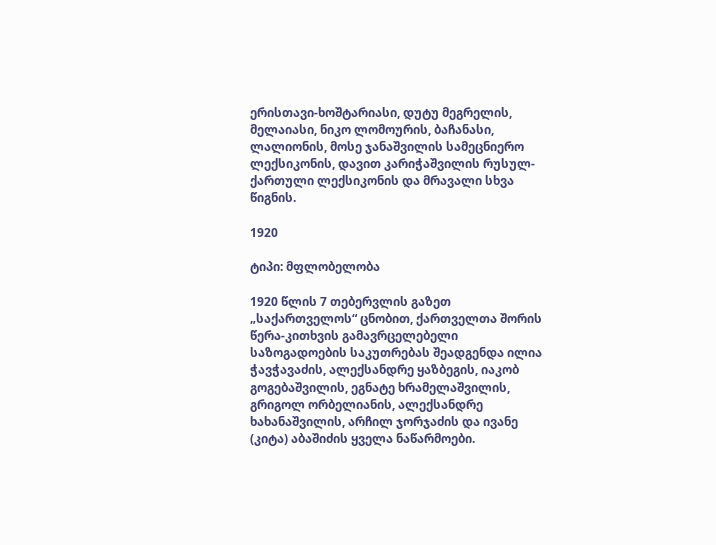ერისთავი-ხოშტარიასი, დუტუ მეგრელის, მელაიასი, ნიკო ლომოურის, ბაჩანასი, ლალიონის, მოსე ჯანაშვილის სამეცნიერო ლექსიკონის, დავით კარიჭაშვილის რუსულ-ქართული ლექსიკონის და მრავალი სხვა წიგნის.

1920

ტიპი: მფლობელობა

1920 წლის 7 თებერვლის გაზეთ „საქართველოს“ ცნობით, ქართველთა შორის წერა-კითხვის გამავრცელებელი საზოგადოების საკუთრებას შეადგენდა ილია ჭავჭავაძის, ალექსანდრე ყაზბეგის, იაკობ გოგებაშვილის, ეგნატე ხრამელაშვილის, გრიგოლ ორბელიანის, ალექსანდრე ხახანაშვილის, არჩილ ჯორჯაძის და ივანე (კიტა) აბაშიძის ყველა ნაწარმოები.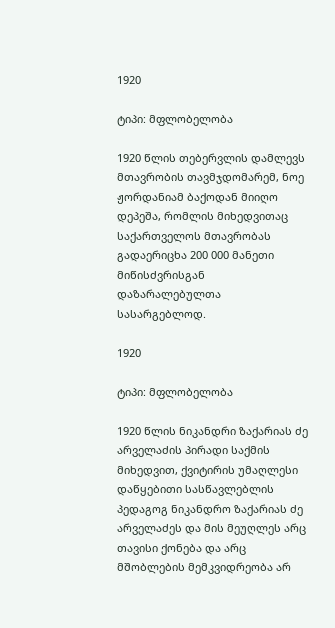1920

ტიპი: მფლობელობა

1920 წლის თებერვლის დამლევს მთავრობის თავმჯდომარემ, ნოე ჟორდანიამ ბაქოდან მიიღო დეპეშა, რომლის მიხედვითაც საქართველოს მთავრობას გადაერიცხა 200 000 მანეთი მიწისძვრისგან დაზარალებულთა სასარგებლოდ.

1920

ტიპი: მფლობელობა

1920 წლის ნიკანდრი ზაქარიას ძე არველაძის პირადი საქმის მიხედვით, ქვიტირის უმაღლესი დაწყებითი სასწავლებლის პედაგოგ ნიკანდრო ზაქარიას ძე არველაძეს და მის მეუღლეს არც თავისი ქონება და არც მშობლების მემკვიდრეობა არ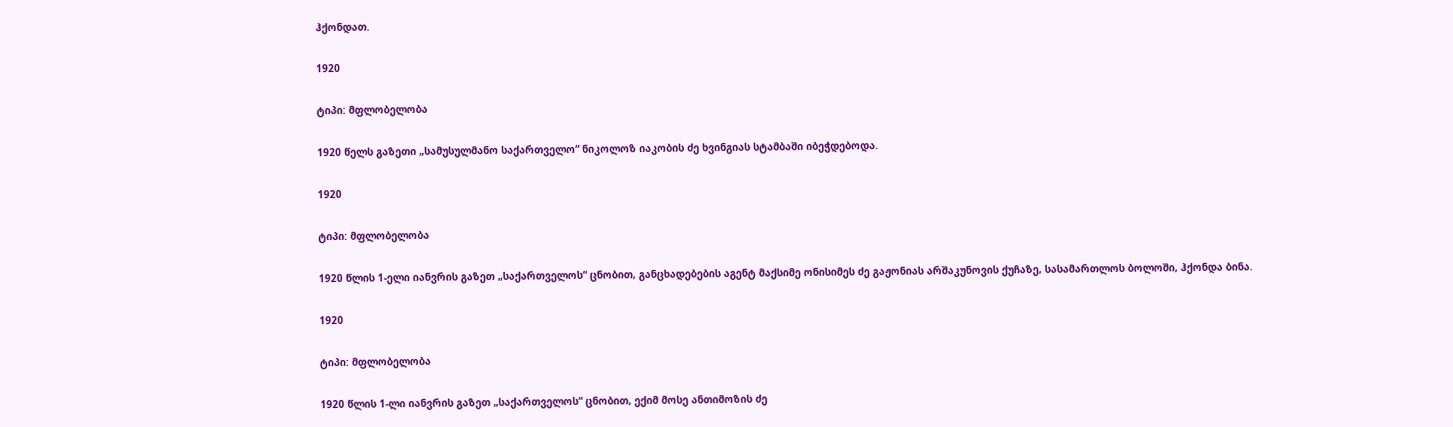ჰქონდათ.

1920

ტიპი: მფლობელობა

1920 წელს გაზეთი „სამუსულმანო საქართველო“ ნიკოლოზ იაკობის ძე ხვინგიას სტამბაში იბეჭდებოდა.

1920

ტიპი: მფლობელობა

1920 წლის 1-ელი იანვრის გაზეთ „საქართველოს“ ცნობით, განცხადებების აგენტ მაქსიმე ონისიმეს ძე გაჟონიას არშაკუნოვის ქუჩაზე, სასამართლოს ბოლოში, ჰქონდა ბინა.

1920

ტიპი: მფლობელობა

1920 წლის 1-ლი იანვრის გაზეთ „საქართველოს“ ცნობით, ექიმ მოსე ანთიმოზის ძე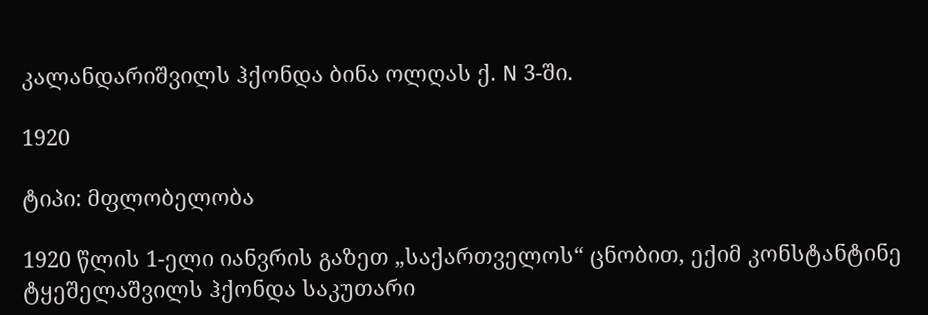კალანდარიშვილს ჰქონდა ბინა ოლღას ქ. N 3-ში.

1920

ტიპი: მფლობელობა

1920 წლის 1-ელი იანვრის გაზეთ „საქართველოს“ ცნობით, ექიმ კონსტანტინე ტყეშელაშვილს ჰქონდა საკუთარი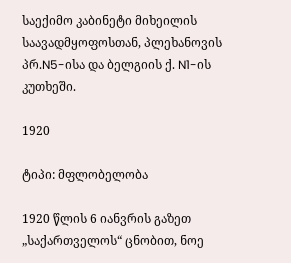საექიმო კაბინეტი მიხეილის საავადმყოფოსთან, პლეხანოვის პრ.N5-ისა და ბელგიის ქ. N1-ის კუთხეში.

1920

ტიპი: მფლობელობა

1920 წლის 6 იანვრის გაზეთ „საქართველოს“ ცნობით, ნოე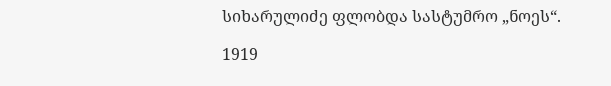სიხარულიძე ფლობდა სასტუმრო „ნოეს“.

1919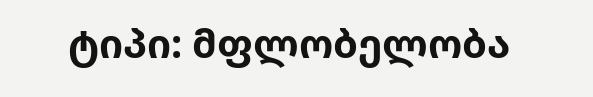ტიპი: მფლობელობა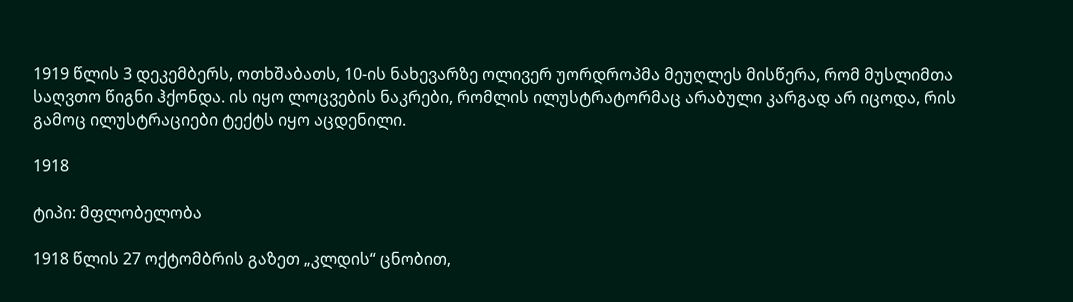1919 წლის 3 დეკემბერს, ოთხშაბათს, 10-ის ნახევარზე ოლივერ უორდროპმა მეუღლეს მისწერა, რომ მუსლიმთა საღვთო წიგნი ჰქონდა. ის იყო ლოცვების ნაკრები, რომლის ილუსტრატორმაც არაბული კარგად არ იცოდა, რის გამოც ილუსტრაციები ტექტს იყო აცდენილი.

1918

ტიპი: მფლობელობა

1918 წლის 27 ოქტომბრის გაზეთ „კლდის“ ცნობით,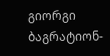გიორგი ბაგრატიონ-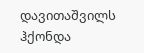დავითაშვილს ჰქონდა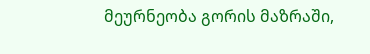მეურნეობა გორის მაზრაში,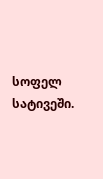სოფელ სატივეში.